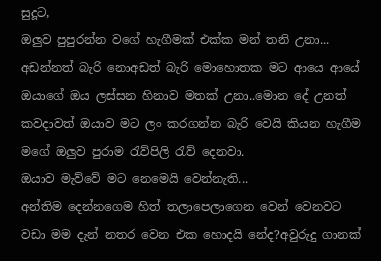සුදූට,
ඔලුව පුපුරන්න වගේ හැගීමක් එක්ක මන් තනි උනා...
අඩන්නත් බැරි නොඅඩත් බැරි මොහොතක මට ආයෙ ආයේ ඔයාගේ ඔය ලස්සන හිනාව මතක් උනා..මොන දේ උනත් කවදාවත් ඔයාව මට ලං කරගන්න බැරි වෙයි කියන හැගීම මගේ ඔලුව පුරාම රැව්පිලි රැව් දෙනවා.
ඔයාව මැව්වේ මට නෙමෙයි වෙන්නැති...
අන්තිම දෙන්නගෙම හිත් තලාපෙලාගෙන වෙන් වෙනවට වඩා මම දැන් නතර වෙන එක හොදයි නේද?අවුරුදු ගානක්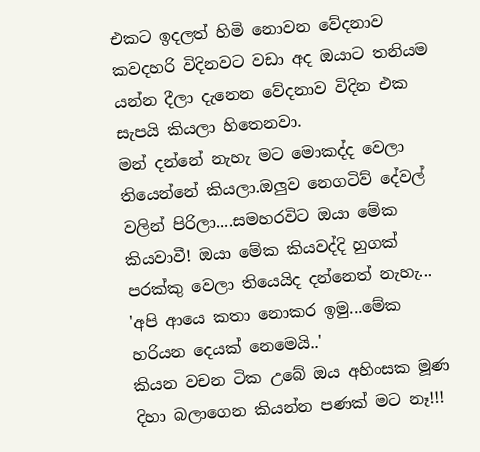එකට ඉදලත් හිමි නොවන වේදනාව කවදහරි විදිනවට වඩා අද ඔයාට තනියම යන්න දීලා දැනෙන වේදනාව විදින එක සැපයි කියලා හිතෙනවා.
මන් දන්නේ නැහැ මට මොකද්ද වෙලා තියෙන්නේ කියලා.ඔලුව නෙගටිව් දේවල් වලින් පිරිලා....සමහරවිට ඔයා මේක කියවාවී! ඔයා මේක කියවද්දි හුගක් පරක්කු වෙලා තියෙයිද දන්නෙත් නැහැ...
'අපි ආයෙ කතා නොකර ඉමු...මේක හරියන දෙයක් නෙමෙයි..'
කියන වචන ටික උබේ ඔය අහිංසක මූණ දිහා බලාගෙන කියන්න පණක් මට නෑ!!!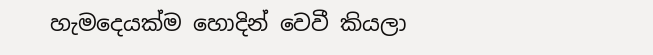හැමදෙයක්ම හොදින් වෙවී කියලා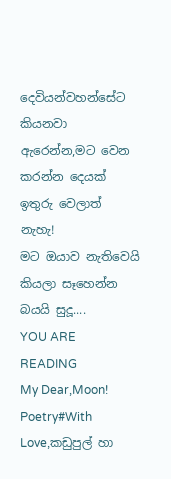දෙවියන්වහන්සේට කියනවා ඇරෙන්න,මට වෙන කරන්න දෙයක් ඉතුරු වෙලාත් නැහැ!
මට ඔයාව නැතිවෙයි කියලා සෑහෙන්න බයයි සුදූ....
YOU ARE READING
My Dear,Moon!
Poetry#With Love,කඩුපුල් හා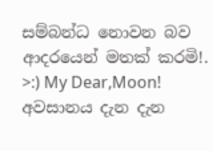සම්බන්ධ නොවන බව ආදරයෙන් මතක් කරමි!. >:) My Dear,Moon! අවසානය දැන දැන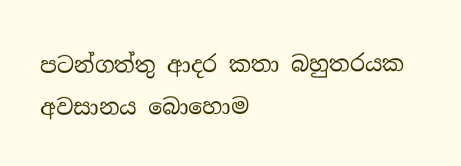පටන්ගත්තු ආදර කතා බහුතරයක අවසානය බොහොම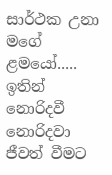සාර්ථක උනා මගේ ළමයෝ..... ඉතින් නොරිදවී නොරිදවා ජීවත් වීමට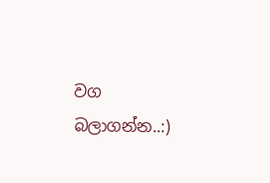වග බලාගන්න..:)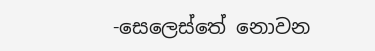-සෙලෙස්තේ නොවන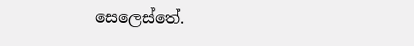සෙලෙස්තේ.